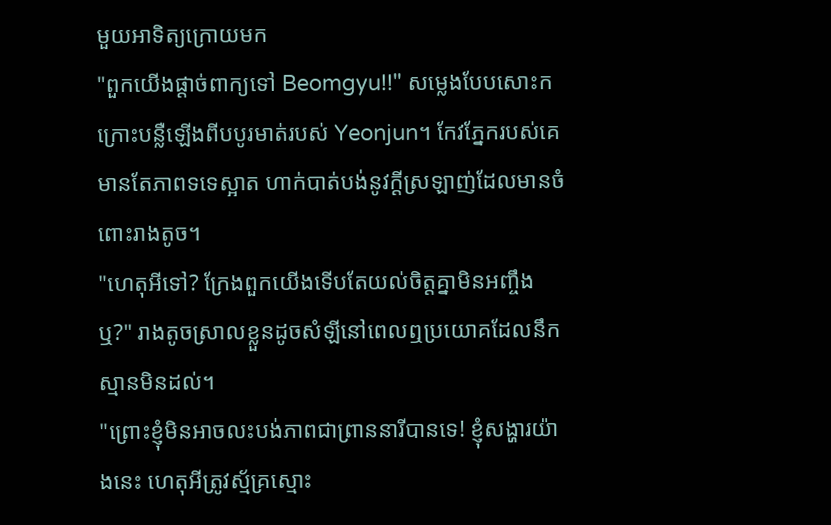មួយអាទិត្យក្រោយមក
"ពួកយើងផ្ដាច់ពាក្យទៅ Beomgyu!!" សម្លេងបែបសោះកក្រោះបន្លឺឡើងពីបបូរមាត់របស់ Yeonjun។ កែវភ្នែករបស់គេមានតែភាពទទេស្អាត ហាក់បាត់បង់នូវក្ដីស្រឡាញ់ដែលមានចំពោះរាងតូច។
"ហេតុអីទៅ? ក្រែងពួកយើងទេីបតែយល់ចិត្តគ្នាមិនអញ្ចឹងឬ?" រាងតូចស្រាលខ្លួនដូចសំឡីនៅពេលឮប្រយោគដែលនឹកស្មានមិនដល់។
"ព្រោះខ្ញុំមិនអាចលះបង់ភាពជាព្រាននារីបានទេ! ខ្ញុំសង្ហារយ៉ាងនេះ ហេតុអីត្រូវស្ម័គ្រស្មោះ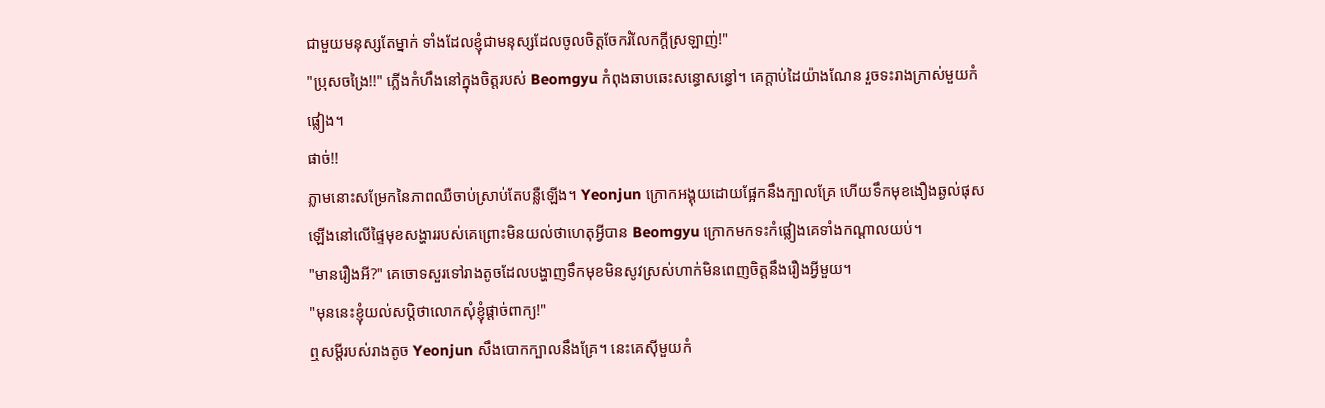ជាមួយមនុស្សតែម្នាក់ ទាំងដែលខ្ញុំជាមនុស្សដែលចូលចិត្តចែករំលែកក្ដីស្រឡាញ់!"
"ប្រុសចង្រៃ!!" ភ្លេីងកំហឹងនៅក្នុងចិត្តរបស់ Beomgyu កំពុងឆាបឆេះសន្ធោសន្ធៅ។ គេក្ដាប់ដៃយ៉ាងណែន រួចទះរាងក្រាស់មួយកំផ្លៀង។
ផាច់!!
ភ្លាមនោះសម្រែកនៃភាពឈឺចាប់ស្រាប់តែបន្លឺឡេីង។ Yeonjun ក្រោកអង្គុយដោយផ្អែកនឹងក្បាលគ្រែ ហើយទឹកមុខងឿងឆ្ងល់ផុសឡេីងនៅលេីផ្ទៃមុខសង្ហាររបស់គេព្រោះមិនយល់ថាហេតុអ្វីបាន Beomgyu ក្រោកមកទះកំផ្លៀងគេទាំងកណ្ដាលយប់។
"មានរឿងអី?" គេចោទសួរទៅរាងតូចដែលបង្ហាញទឹកមុខមិនសូវស្រស់ហាក់មិនពេញចិត្តនឹងរឿងអ្វីមួយ។
"មុននេះខ្ញុំយល់សប្តិថាលោកសុំខ្ញុំផ្ដាច់ពាក្យ!"
ឮសម្ដីរបស់រាងតូច Yeonjun សឹងបោកក្បាលនឹងគ្រែ។ នេះគេស៊ីមួយកំ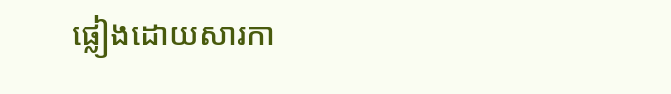ផ្លៀងដោយសារកា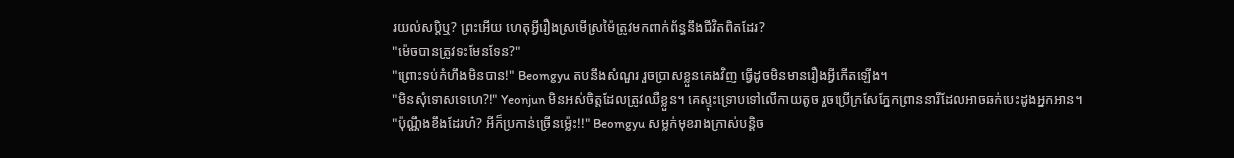រយល់សប្តិឬ? ព្រះអេីយ ហេតុអ្វីរឿងស្រមេីស្រម៉ៃត្រូវមកពាក់ព័ន្ធនឹងជីវិតពិតដែរ?
"ម៉េចបានត្រូវទះមែនទែន?"
"ព្រោះទប់កំហឹងមិនបាន!" Beomgyu តបនឹងសំណួរ រួចប្រាសខ្លួនគេងវិញ ធ្វើដូចមិនមានរឿងអ្វីកេីតឡេីង។
"មិនសុំទោសទេហេ?!" Yeonjun មិនអស់ចិត្តដែលត្រូវឈឺខ្លួន។ គេស្ទុះទ្រោបទៅលេីកាយតូច រួចប្រេីក្រសែភ្នែកព្រាននារីដែលអាចឆក់បេះដូងអ្នកអាន។
"ប៉ុណ្ណឹងខឹងដែរហ៎? អីក៏ប្រកាន់ច្រេីនម្ល៉េះ!!" Beomgyu សម្លក់មុខរាងក្រាស់បន្តិច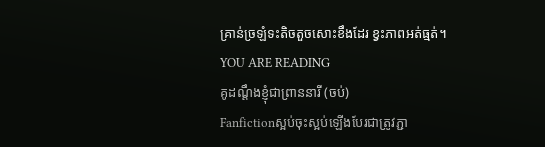គ្រាន់ច្រឡំទះតិចតួចសោះខឹងដែរ ខ្វះភាពអត់ធ្មត់។
YOU ARE READING
គូដណ្ដឹងខ្ញុំជាព្រាននារី (ចប់)
Fanfictionស្អប់ចុះស្អប់ឡើងបែរជាត្រូវភ្ជា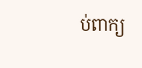ប់ពាក្យ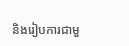និងរៀបការជាមួ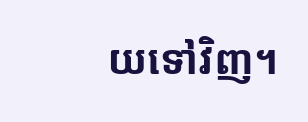យទៅវិញ។